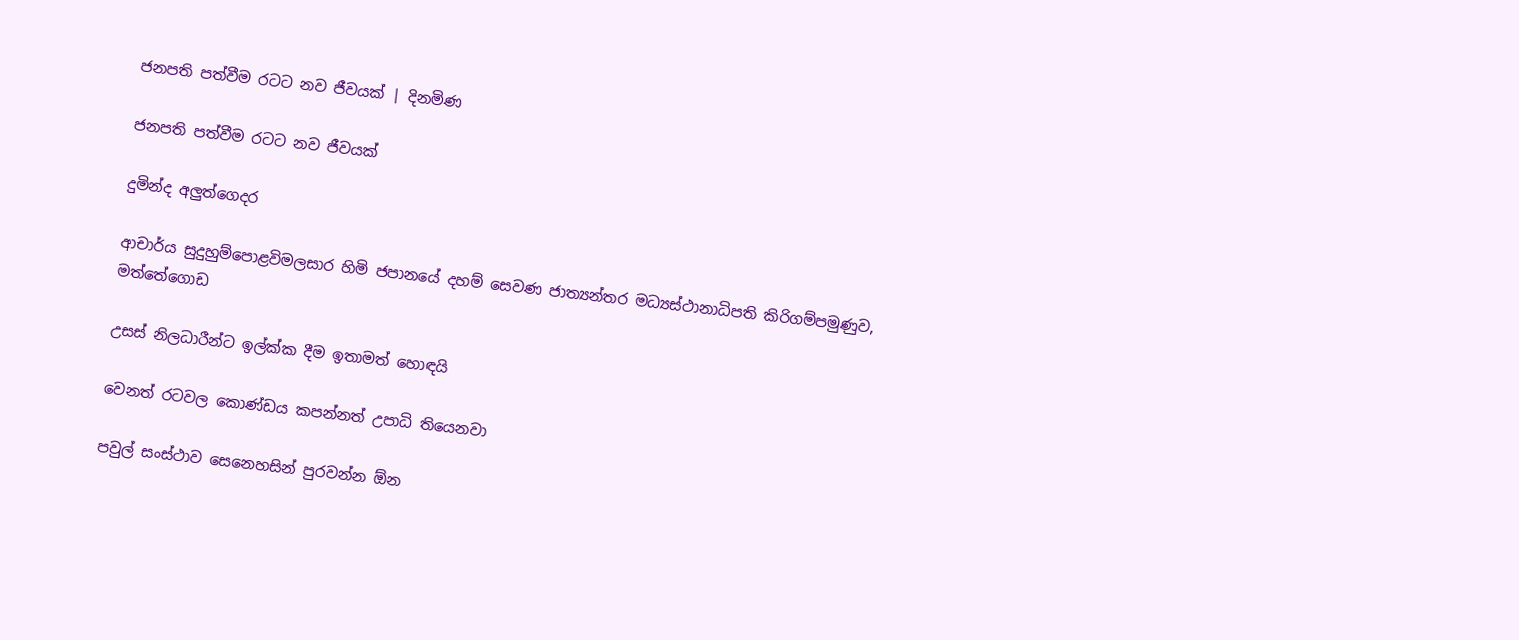ජනපති පත්වීම රටට නව ජීවයක් | දිනමිණ

ජනපති පත්වීම රටට නව ජීවයක්

දුමින්ද අලුත්ගෙදර

ආචාර්ය සුදුහුම්පොළවිමලසාර හිමි ජපානයේ දහම් සෙවණ ජාත්‍යන්තර මධ්‍යස්ථානාධිපති කිරිගම්පමුණුව, මත්තේගොඩ

උසස් නිලධාරීන්ට ඉල්ක්ක දීම ඉතාමත් හොඳයි

වෙනත් රටවල කොණ්ඩය කපන්නත් උපාධි තියෙනවා

පවුල් සංස්ථාව සෙනෙහසින් පුරවන්න ඕන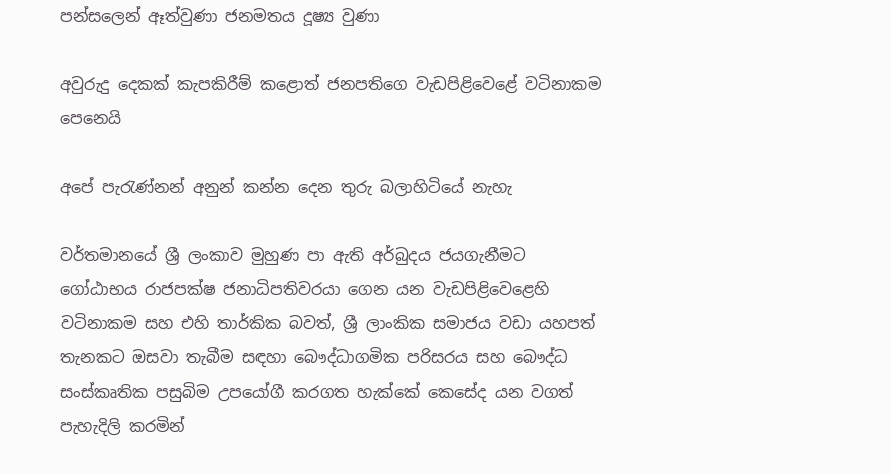පන්සලෙන් ඈත්වුණා ජනමතය දූෂ්‍ය වුණා

අවුරුදු දෙකක් කැපකිරීම් කළොත් ජනපතිගෙ වැඩපිළිවෙළේ වටිනාකම පෙනෙයි

අපේ පැරැණ්නන් අනුන් කන්න දෙන තුරු බලාහිටියේ නැහැ

වර්තමානයේ ශ්‍රී ලංකාව මුහුණ පා ඇති අර්බුදය ජයගැනීමට ගෝඨාභය රාජපක්ෂ ජනාධිපතිවරයා ගෙන යන වැඩපිළිවෙළෙහි වටිනාකම සහ එහි තාර්කික බවත්, ශ්‍රී ලාංකික සමාජය වඩා යහපත් තැනකට ඔසවා තැබීම සඳහා බෞද්ධාගමික පරිසරය සහ බෞද්ධ සංස්කෘතික පසුබිම උපයෝගී කරගත හැක්කේ කෙසේද යන වගත් පැහැදිලි කරමින්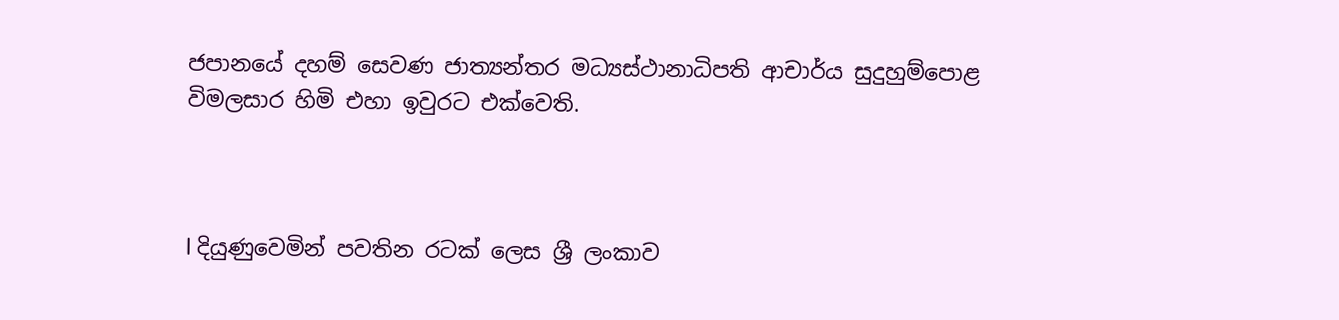ජපානයේ දහම් සෙවණ ජාත්‍යන්තර මධ්‍යස්ථානාධිපති ආචාර්ය සුදුහුම්පොළ විමලසාර හිමි එහා ඉවුරට එක්වෙති.



l දියුණුවෙමින් පවතින රටක් ලෙස ශ්‍රී ලංකාව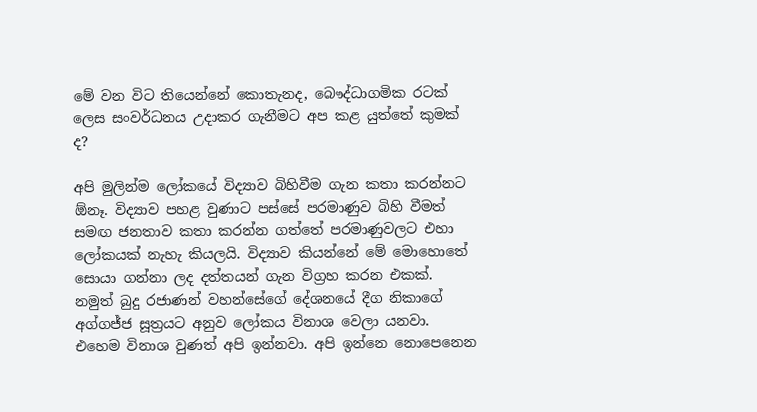මේ වන විට තියෙන්නේ කොතැනද, බෞද්ධාගමික රටක් ලෙස සංවර්ධනය උදාකර ගැනීමට අප කළ යුත්තේ කුමක් ද?

අපි මුලින්ම ලෝකයේ විද්‍යාව බිහිවීම ගැන කතා කරන්නට ඕනෑ. විද්‍යාව පහළ වුණාට පස්සේ පරමාණුව බිහි වීමත් සමඟ ජනතාව කතා කරන්න ගත්තේ පරමාණුවලට එහා ලෝකයක් නැහැ කියලයි. විද්‍යාව කියන්නේ මේ මොහොතේ සොයා ගන්නා ලද දත්තයන් ගැන විග්‍රහ කරන එකක්. නමුත් බුදු රජාණන් වහන්සේගේ දේශනයේ දීග නිකාගේ අග්ගජ්ජ සූත්‍රයට අනුව ලෝකය විනාශ වෙලා යනවා. එහෙම විනාශ වුණත් අපි ඉන්නවා. අපි ඉන්නෙ නොපෙනෙන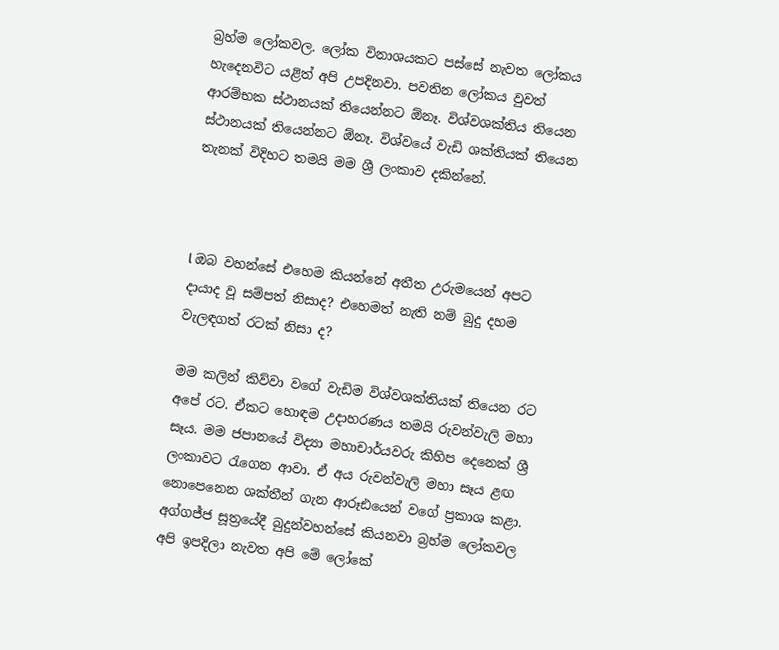බ්‍රහ්ම ලෝකවල. ලෝක විනාශයකට පස්සේ නැවත ලෝකය හැදෙනවිට යළිත් අපි උපදිනවා. පවතින ලෝකය වුවත් ආරම්භක ස්ථානයක් තියෙන්නට ඕනෑ. විශ්වශක්තිය තියෙන ස්ථානයක් තියෙන්නට ඕනෑ. විශ්වයේ වැඩි ශක්තියක් තියෙන තැනක් විදිහට තමයි මම ශ්‍රී ලංකාව දකින්නේ.



l ඔබ වහන්සේ එහෙම කියන්නේ අතීත උරුමයෙන් අපට දායාද වූ සම්පත් නිසාද? එහෙමත් නැති නම් බුදු දහම වැලඳගත් රටක් නිසා ද?

මම කලින් කිව්වා වගේ වැඩිම විශ්වශක්තියක් තියෙන රට අපේ රට. ඒකට හොඳම උදාහරණය තමයි රුවන්වැලි මහා සෑය. මම ජපානයේ විද්‍යා මහාචාර්යවරු කිහිප දෙනෙක් ශ්‍රී ලංකාවට රැගෙන ආවා. ඒ අය රුවන්වැලි මහා සෑය ළඟ නොපෙනෙන ශක්තීන් ගැන ආරූඪයෙන් වගේ ප්‍රකාශ කළා. අග්ගජ්ජ සූත්‍රයේදී බුදුන්වහන්සේ කියනවා බ්‍රහ්ම ලෝකවල අපි ඉපදිලා නැවත අපි මේ ලෝකේ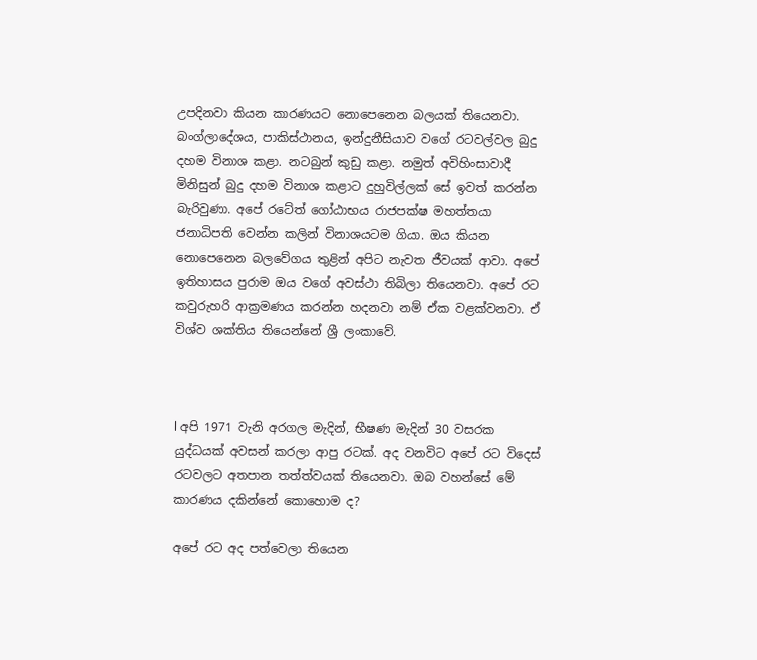උපදිනවා කියන කාරණයට නොපෙනෙන බලයක් තියෙනවා. බංග්ලාදේශය, පාකිස්ථානය, ඉන්දුනීසියාව වගේ රටවල්වල බුදු දහම විනාශ කළා. නටබුන් කුඩු කළා. නමුත් අවිහිංසාවාදී මිනිසුන් බුදු දහම විනාශ කළාට දුහුවිල්ලක් සේ ඉවත් කරන්න බැරිවුණා. අපේ රටේත් ගෝඨාභය රාජපක්ෂ මහත්තයා ජනාධිපති වෙන්න කලින් විනාශයටම ගියා. ඔය කියන නොපෙනෙන බලවේගය තුළින් අපිට නැවත ජීවයක් ආවා. අපේ ඉතිහාසය පුරාම ඔය වගේ අවස්ථා තිබිලා තියෙනවා. අපේ රට කවුරුහරි ආක්‍රමණය කරන්න හදනවා නම් ඒක වළක්වනවා. ඒ විශ්ව ශක්තිය තියෙන්නේ ශ්‍රී ලංකාවේ.



l අපි 1971 වැනි අරගල මැදින්, භීෂණ මැදින් 30 වසරක යුද්ධයක් අවසන් කරලා ආපු රටක්. අද වනවිට අපේ රට විදෙස් රටවලට අතපාන තත්ත්වයක් තියෙනවා. ඔබ වහන්සේ මේ කාරණය දකින්නේ කොහොම ද?

අපේ රට අද පත්වෙලා තියෙන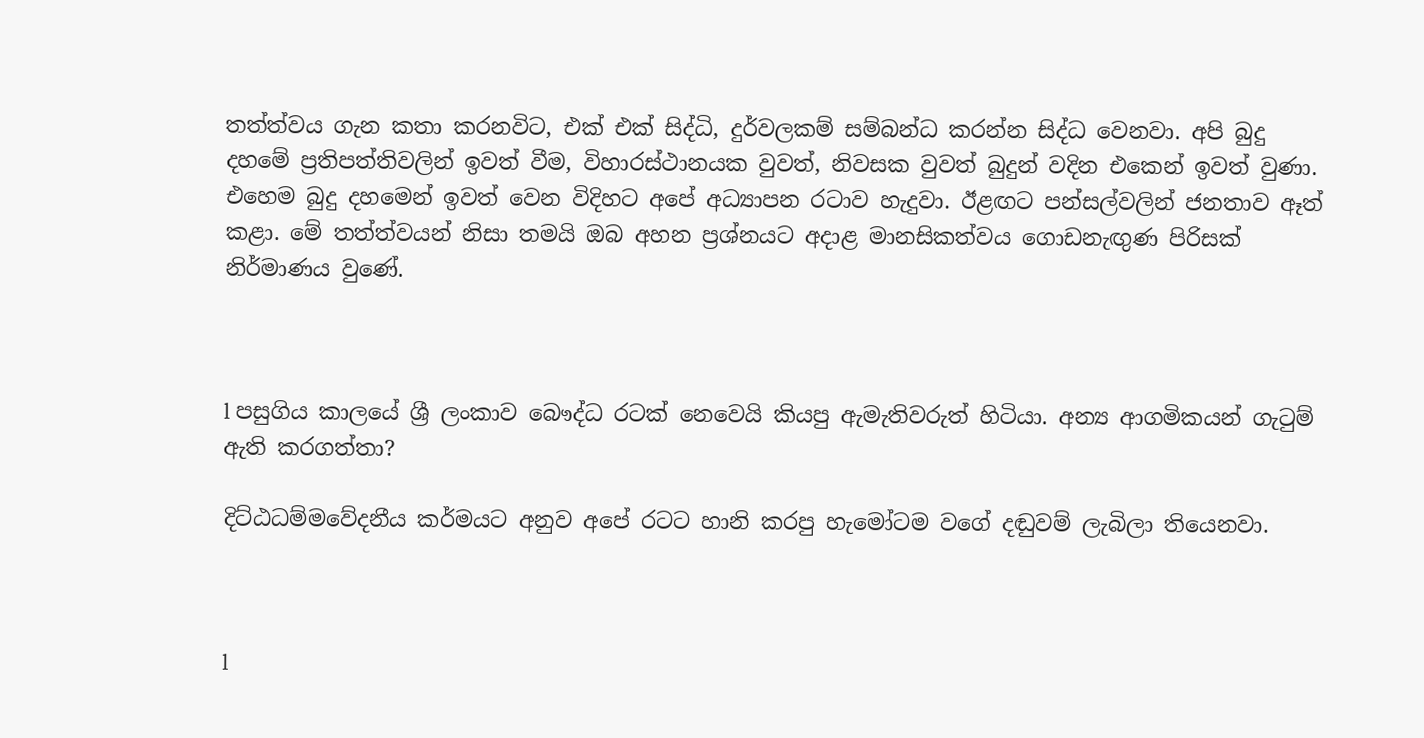තත්ත්වය ගැන කතා කරනවිට, එක් එක් සිද්ධි, දුර්වලකම් සම්බන්ධ කරන්න සිද්ධ වෙනවා. අපි බුදු දහමේ ප්‍රතිපත්තිවලින් ඉවත් වීම, විහාරස්ථානයක වුවත්, නිවසක වුවත් බුදුන් වදින එකෙන් ඉවත් වුණා. එහෙම බුදු දහමෙන් ඉවත් වෙන විදිහට අපේ අධ්‍යාපන රටාව හැදුවා. ඊළඟට පන්සල්වලින් ජනතාව ඈත් කළා. මේ තත්ත්වයන් නිසා තමයි ඔබ අහන ප්‍රශ්නයට අදාළ මානසිකත්වය ගොඩනැඟුණ පිරිසක් නිර්මාණය වුණේ.



l පසුගිය කාලයේ ශ්‍රී ලංකාව බෞද්ධ රටක් නෙවෙයි කියපු ඇමැතිවරුත් හිටියා. අන්‍ය ආගමිකයන් ගැටුම් ඇති කරගත්තා?

දිට්ඨධම්මවේදනීය කර්මයට අනුව අපේ රටට හානි කරපු හැමෝටම වගේ දඬුවම් ලැබිලා තියෙනවා.



l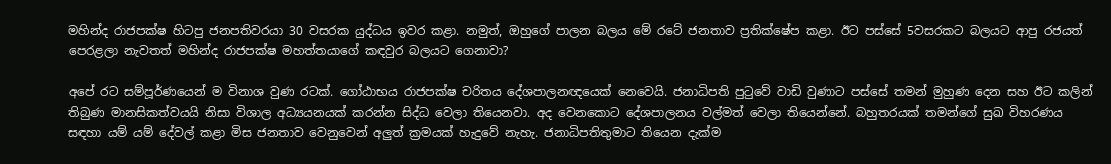මහින්ද රාජපක්ෂ හිටපු ජනපතිවරයා 30 වසරක යුද්ධය ඉවර කළා. නමුත්, ඔහුගේ පාලන බලය මේ රටේ ජනතාව ප්‍රතික්ෂේප කළා. ඊට පස්සේ 5වසරකට බලයට ආපු රජයත් පෙරළලා නැවතත් මහින්ද රාජපක්ෂ මහත්තයාගේ කඳවුර බලයට ගෙනාවා?

අපේ රට සම්පූර්ණයෙන් ම විනාශ වුණ රටක්. ගෝඨාභය රාජපක්ෂ චරිතය දේශපාලනඥයෙක් නෙවෙයි. ජනාධිපති පුටුවේ වාඩි වුණාට පස්සේ තමන් මුහුණ දෙන සහ ඊට කලින් තිබුණ මානසිකත්වයයි නිසා විශාල අධ්‍යයනයක් කරන්න සිද්ධ වෙලා තියෙනවා. අද වෙනකොට දේශපාලනය වල්මත් වෙලා තියෙන්නේ. බහුතරයක් තමන්ගේ සුඛ විහරණය සඳහා යම් යම් දේවල් කළා මිස ජනතාව වෙනුවෙන් අලුත් ක්‍රමයක් හැදුවේ නැහැ. ජනාධිපතිතුමාට තියෙන දැක්ම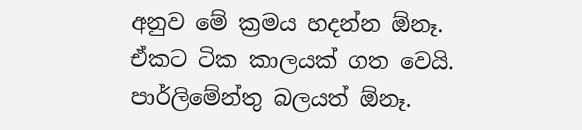අනුව මේ ක්‍රමය හදන්න ඕනෑ. ඒකට ටික කාලයක් ගත වෙයි. පාර්ලිමේන්තු බලයත් ඕනෑ.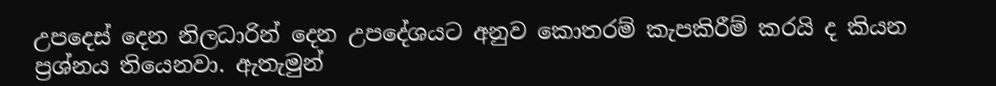උපදෙස් දෙන නිලධාරින් දෙන උපදේශයට අනුව කොතරම් කැපකිරීම් කරයි ද කියන ප්‍රශ්නය තියෙනවා. ඇතැමුන්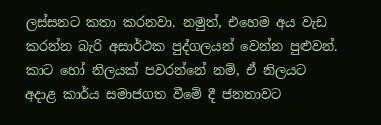ලස්සනට කතා කරනවා. නමුත්, එහෙම අය වැඩ කරන්න බැරි අසාර්ථක පුද්ගලයන් වෙන්න පුළුවන්. කාට හෝ නිලයක් පවරන්නේ නම්, ඒ නිලයට අදාළ කාර්ය සමාජගත වීමේ දී ජනතාවට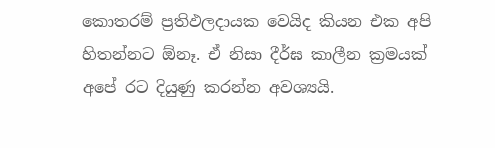කොතරම් ප්‍රතිඵලදායක වෙයිද කියන එක අපි හිතන්නට ඕනෑ. ඒ නිසා දීර්ඝ කාලීන ක්‍රමයක් අපේ රට දියුණු කරන්න අවශ්‍යයි.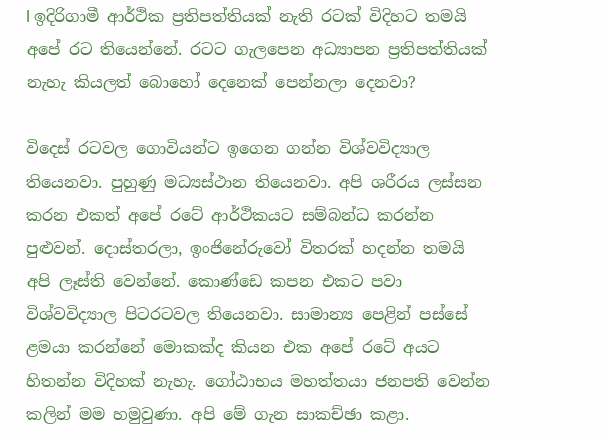l ඉදිරිගාමී ආර්ථික ප්‍රතිපත්තියක් නැති රටක් විදිහට තමයි අපේ රට තියෙන්නේ. රටට ගැලපෙන අධ්‍යාපන ප්‍රතිපත්තියක් නැහැ කියලත් බොහෝ දෙනෙක් පෙන්නලා දෙනවා?

විදෙස් රටවල ගොවියන්ට ඉගෙන ගන්න විශ්වවිද්‍යාල තියෙනවා. පුහුණු මධ්‍යස්ථාන තියෙනවා. අපි ශරීරය ලස්සන කරන එකත් අපේ රටේ ආර්ථිකයට සම්බන්ධ කරන්න පුළුවන්. දොස්තරලා, ඉංජිනේරුවෝ විතරක් හදන්න තමයි අපි ලෑස්ති වෙන්නේ. කොණ්ඩෙ කපන එකට පවා විශ්වවිද්‍යාල පිටරටවල තියෙනවා. සාමාන්‍ය පෙළින් පස්සේ ළමයා කරන්නේ මොකක්ද කියන එක අපේ රටේ අයට හිතන්න විදිහක් නැහැ. ගෝඨාභය මහත්තයා ජනපති වෙන්න කලින් මම හමුවුණා. අපි මේ ගැන සාකච්ඡා කළා.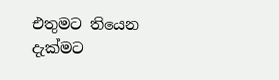එතුමට තියෙන දැක්මට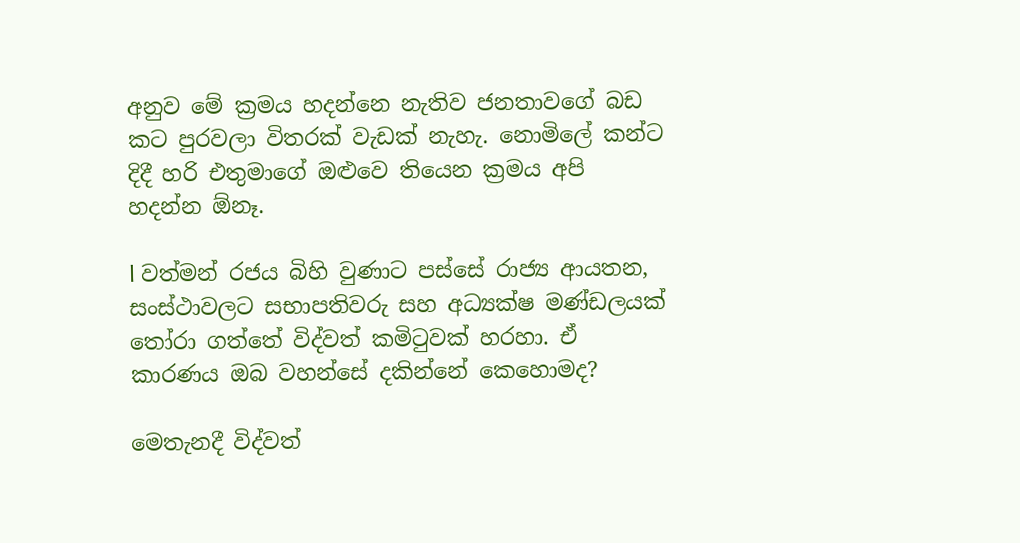අනුව මේ ක්‍රමය හදන්නෙ නැතිව ජනතාවගේ බඩ කට පුරවලා විතරක් වැඩක් නැහැ. නොමිලේ කන්ට දිදී හරි එතුමාගේ ඔළුවෙ තියෙන ක්‍රමය අපි හදන්න ඕනෑ.

l වත්මන් රජය බිහි වුණාට පස්සේ රාජ්‍ය ආයතන, සංස්ථාවලට සභාපතිවරු සහ අධ්‍යක්ෂ මණ්ඩලයක් තෝරා ගත්තේ විද්වත් කමිටුවක් හරහා. ඒ කාරණය ඔබ වහන්සේ දකින්නේ කෙහොමද?

මෙතැනදී විද්වත්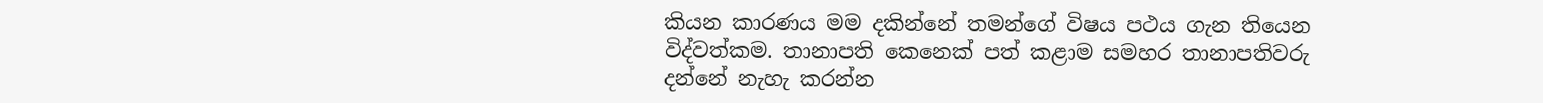කියන කාරණය මම දකින්නේ තමන්ගේ විෂය පථය ගැන තියෙන විද්වත්කම. තානාපති කෙනෙක් පත් කළාම සමහර තානාපතිවරු දන්නේ නැහැ කරන්න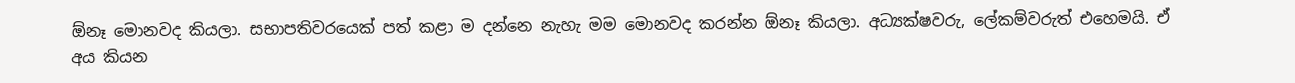ඕනෑ මොනවද කියලා. සභාපතිවරයෙක් පත් කළා ම දන්නෙ නැහැ මම මොනවද කරන්න ඕනෑ කියලා. අධ්‍යක්ෂවරු, ලේකම්වරුත් එහෙමයි. ඒ අය කියන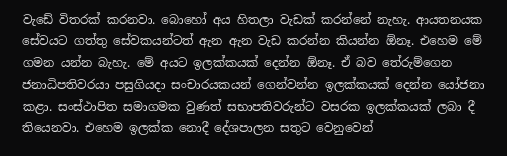වැඩේ විතරක් කරනවා. බොහෝ අය හිතලා වැඩක් කරන්නේ නැහැ. ආයතනයක සේවයට ගත්තු සේවකයන්ටත් ඇන ඇන වැඩ කරන්න කියන්න ඕනෑ. එහෙම මේ ගමන යන්න බැහැ. මේ අයට ඉලක්කයක් දෙන්න ඕනෑ. ඒ බව තේරුම්ගෙන ජනාධිපතිවරයා පසුගියදා සංචාරයකයන් ගෙන්වන්න ඉලක්කයක් දෙන්න යෝජනා කළා. සංස්ථාපිත සමාගමක වුණත් සභාපතිවරුන්ට වසරක ඉලක්කයක් ලබා දී තියෙනවා. එහෙම ඉලක්ක නොදී දේශපාලන සතුට වෙනුවෙන්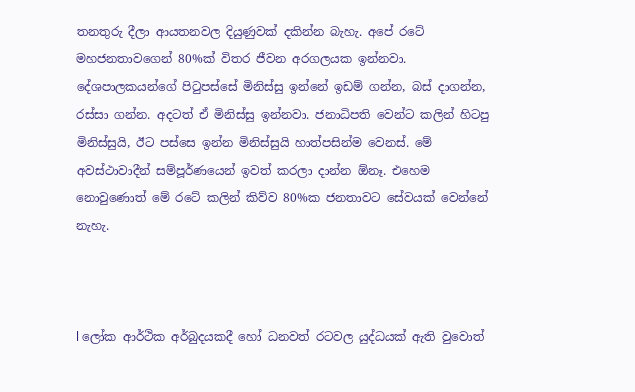තනතුරු දීලා ආයතනවල දියුණුවක් දකින්න බැහැ. අපේ රටේ මහජනතාවගෙන් 80%ක් විතර ජීවන අරගලයක ඉන්නවා. දේශපාලකයන්ගේ පිටුපස්සේ මිනිස්සු ඉන්නේ ඉඩම් ගන්න, බස් දාගන්න, රස්සා ගන්න. අදටත් ඒ මිනිස්සු ඉන්නවා. ජනාධිපති වෙන්ට කලින් හිටපු මිනිස්සුයි, ඊට පස්සෙ ඉන්න මිනිස්සුයි හාත්පසින්ම වෙනස්. මේ අවස්ථාවාදීන් සම්පූර්ණයෙන් ඉවත් කරලා දාන්න ඕනෑ. එහෙම නොවුණොත් මේ රටේ කලින් කිව්ව 80%ක ජනතාවට සේවයක් වෙන්නේ නැහැ.



l ලෝක ආර්ථික අර්බුදයකදී හෝ ධනවත් රටවල යුද්ධයක් ඇති වුවොත්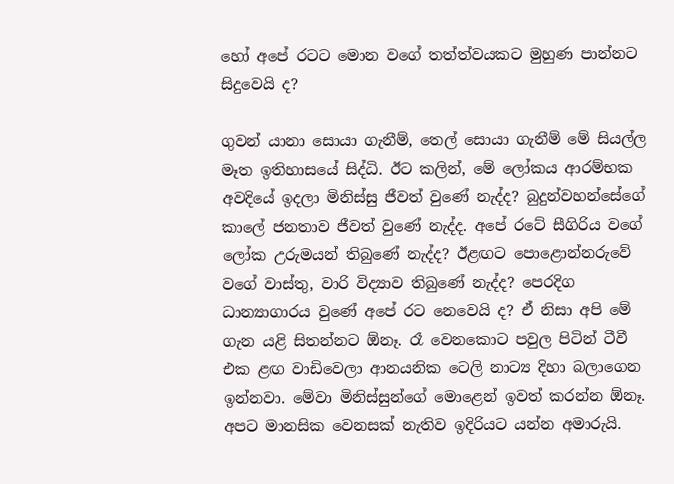හෝ අපේ රටට මොන වගේ තත්ත්වයකට මුහුණ පාන්නට සිදුවෙයි ද?

ගුවන් යානා සොයා ගැනීම්, තෙල් සොයා ගැනීම් මේ සියල්ල මෑත ඉතිහාසයේ සිද්ධි. ඊට කලින්, මේ ලෝකය ආරම්භක අවදියේ ඉදලා මිනිස්සු ජීවත් වුණේ නැද්ද? බුදුන්වහන්සේගේ කාලේ ජනතාව ජීවත් වුණේ නැද්ද. අපේ රටේ සීගිරිය වගේ ලෝක උරුමයන් තිබුණේ නැද්ද? ඊළඟට පොළොන්නරුවේ වගේ වාස්තු, වාරි විද්‍යාව තිබුණේ නැද්ද? පෙරදිග ධාන්‍යාගාරය වුණේ අපේ රට නෙවෙයි ද? ඒ නිසා අපි මේ ගැන යළි සිතන්නට ඕනෑ. රෑ වෙනකොට පවුල පිටින් ටීවී එක ළඟ වාඩිවෙලා ආනයනික ටෙලි නාට්‍ය දිහා බලාගෙන ඉන්නවා. මේවා මිනිස්සුන්ගේ මොළෙන් ඉවත් කරන්න ඕනෑ. අපට මානසික වෙනසක් නැතිව ඉදිරියට යන්න අමාරුයි.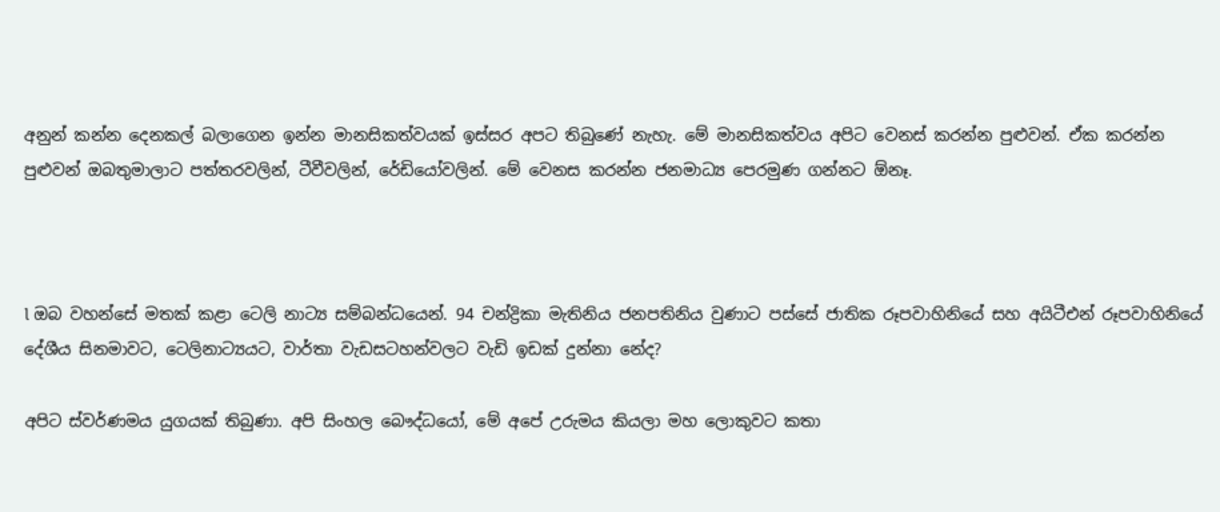අනුන් කන්න දෙනකල් බලාගෙන ඉන්න මානසිකත්වයක් ඉස්සර අපට තිබුණේ නැහැ. මේ මානසිකත්වය අපිට වෙනස් කරන්න පුළුවන්. ඒක කරන්න පුළුවන් ඔබතුමාලාට පත්තරවලින්, ටීවීවලින්, රේඩියෝවලින්. මේ වෙනස කරන්න ජනමාධ්‍ය පෙරමුණ ගන්නට ඕනෑ.



l ඔබ වහන්සේ මතක් කළා ටෙලි නාට්‍ය සම්බන්ධයෙන්. 94 චන්ද්‍රිකා මැතිනිය ජනපතිනිය වුණාට පස්සේ ජාතික රූපවාහිනියේ සහ අයිටීඑන් රූපවාහිනියේ දේශීය සිනමාවට, ටෙලිනාට්‍යයට, වාර්තා වැඩසටහන්වලට වැඩි ඉඩක් දුන්නා නේද?

අපිට ස්වර්ණමය යුගයක් තිබුණා. අපි සිංහල බෞද්ධයෝ, මේ අපේ උරුමය කියලා මහ ලොකුවට කතා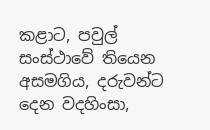කළාට, පවුල් සංස්ථාවේ තියෙන අසමගිය, දරුවන්ට දෙන වදහිංසා,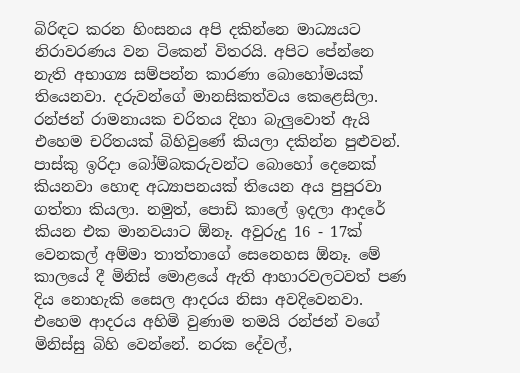බිරිඳට කරන හිංසනය අපි දකින්නෙ මාධ්‍යයට නිරාවරණය වන ටිකෙන් විතරයි. අපිට පේන්නෙ නැති අභාග්‍ය සම්පන්න කාරණා බොහෝමයක් තියෙනවා. දරුවන්ගේ මානසිකත්වය කෙළෙසිලා. රන්ජන් රාමනායක චරිතය දිහා බැලුවොත් ඇයි එහෙම චරිතයක් බිහිවුණේ කියලා දකින්න පුළුවන්. පාස්කු ඉරිදා බෝම්බකරුවන්ට බොහෝ දෙනෙක් කියනවා හොඳ අධ්‍යාපනයක් තියෙන අය පුපුරවා ගත්තා කියලා. නමුත්, පොඩි කාලේ ඉදලා ආදරේ කියන එක මානවයාට ඕනෑ. අවුරුදු 16 - 17ක් වෙනකල් අම්මා තාත්තාගේ සෙනෙහස ඕනෑ. මේ කාලයේ දී මිනිස් මොළයේ ඇති ආහාරවලටවත් පණ දිය නොහැකි සෛල ආදරය නිසා අවදිවෙනවා. එහෙම ආදරය අහිමි වුණාම තමයි රන්ජන් වගේ මිනිස්සු බිහි වෙන්නේ. නරක දේවල්,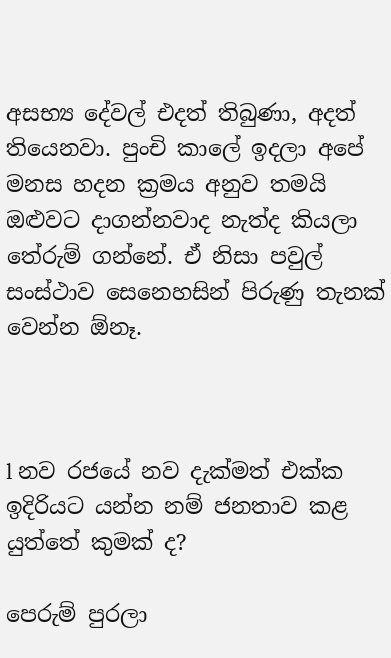අසභ්‍ය දේවල් එදත් තිබුණා, අදත් තියෙනවා. පුංචි කාලේ ඉදලා අපේ මනස හදන ක්‍රමය අනුව තමයි ඔළුවට දාගන්නවාද නැත්ද කියලා තේරුම් ගන්නේ. ඒ නිසා පවුල් සංස්ථාව සෙනෙහසින් පිරුණු තැනක් වෙන්න ඕනෑ.



l නව රජයේ නව දැක්මත් එක්ක ඉදිරියට යන්න නම් ජනතාව කළ යුත්තේ කුමක් ද?

පෙරුම් පුරලා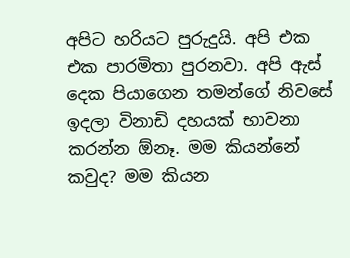අපිට හරියට පුරුදුයි. අපි එක එක පාරමිතා පුරනවා. අපි ඇස් දෙක පියාගෙන තමන්ගේ නිවසේ ඉදලා විනාඩි දහයක් භාවනා කරන්න ඕනෑ. මම කියන්නේ කවුද? මම කියන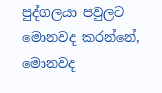පුද්ගලයා පවුලට මොනවද කරන්නේ, මොනවද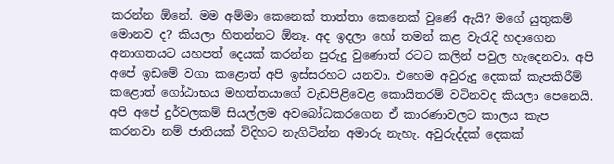කරන්න ඕනේ. මම අම්මා කෙනෙක් තාත්තා කෙනෙක් වුණේ ඇයි? මගේ යුතුකම් මොනව ද? කියලා හිතන්නට ඕනෑ. අද ඉදලා හෝ තමන් කළ වැරැදි හදාගෙන අනාගතයට යහපත් දෙයක් කරන්න පුරුදු වුණොත් රටට කලින් පවුල හැදෙනවා. අපි අපේ ඉඩමේ වගා කළොත් අපි ඉස්සරහට යනවා. එහෙම අවුරුදු දෙකක් කැපකිරීම් කළොත් ගෝඨාභය මහත්තයාගේ වැඩපිළිවෙළ කොයිතරම් වටිනවද කියලා පෙනෙයි. අපි අපේ දුර්වලකම් සියල්ලම අවබෝධකරගෙන ඒ කාරණාවලට කාලය කැප කරනවා නම් ජාතියක් විදිහට නැගිටින්න අමාරු නැහැ. අවුරුද්දක් දෙකක්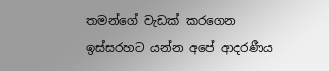තමන්ගේ වැඩක් කරගෙන ඉස්සරහට යන්න අපේ ආදරණීය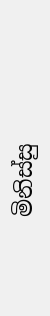මිනිස්සු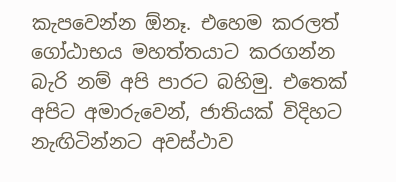කැපවෙන්න ඕනෑ. එහෙම කරලත් ගෝඨාභය මහත්තයාට කරගන්න බැරි නම් අපි පාරට බහිමු. එතෙක් අපිට අමාරුවෙන්, ජාතියක් විදිහට නැඟිටින්නට අවස්ථාව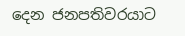දෙන ජනපතිවරයාට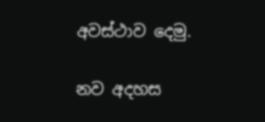අවස්ථාව දෙමු.

නව අදහස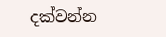දක්වන්න